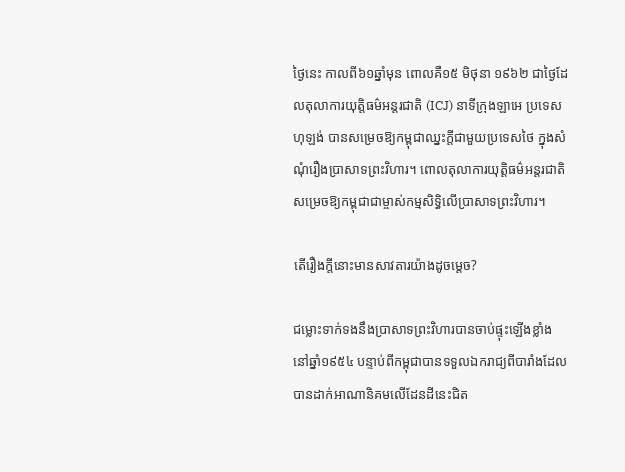ថ្ងៃនេះ កាលពី៦១ឆ្នាំមុន ពោលគឺ១៥ មិថុនា ១៩៦២ ជាថ្ងៃដែលតុលាការយុត្តិធម៌អន្តរជាតិ (ICJ) នាទីក្រុងឡាអេ ប្រទេសហុឡង់ បានសម្រេចឱ្យកម្ពុជាឈ្នះក្តីជាមួយប្រទេសថៃ ក្នុងសំណុំរឿងប្រាសាទព្រះវិហារ។ ពោលតុលាការយុត្តិធម៌អន្តរជាតិ សម្រេចឱ្យកម្ពុជាជាម្ចាស់កម្មសិទ្ធិលើប្រាសាទព្រះវិហារ។

តើរឿងក្តីនោះមានសាវតារយ៉ាងដូចម្តេច?

ជម្លោះទាក់ទងនឹងប្រាសាទព្រះវិហារបានចាប់ផ្ទុះឡើងខ្លាំង នៅឆ្នាំ១៩៥៤ បន្ទាប់ពីកម្ពុជាបានទទួលឯករាជ្យពីបារាំងដែលបានដាក់អាណានិគមលើដែនដីនេះជិត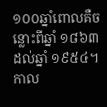១០០ឆ្នាំពោលគឺចន្លោះពីឆ្នាំ ១៨៦៣ដល់ឆ្នាំ ១៩៥៤។ កាល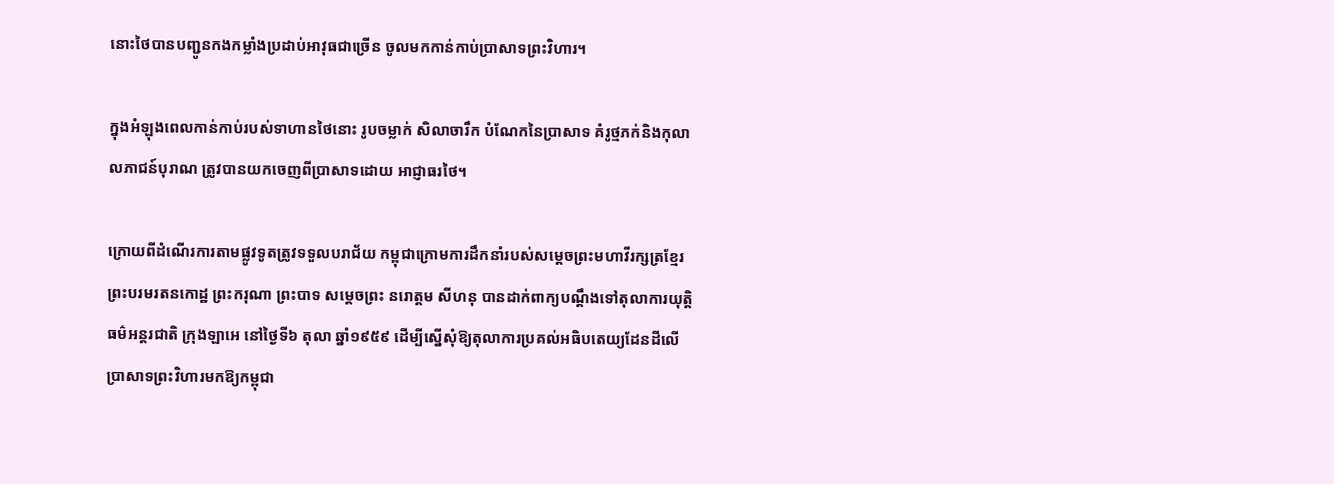នោះថៃបានបញ្ជូនកងកម្លាំងប្រដាប់អាវុធជាច្រើន ចូលមកកាន់កាប់ប្រាសាទព្រះវិហារ។

ក្នុងអំឡុងពេលកាន់កាប់របស់ទាហានថៃនោះ រូបចម្លាក់ សិលាចារឹក បំណែកនៃប្រាសាទ គំរូថ្មភក់និងកុលាលភាជន៍បុរាណ ត្រូវបានយកចេញពីប្រាសាទដោយ អាជ្ញាធរថៃ។

ក្រោយពីដំណើរការតាមផ្លូវទូតត្រូវទទួលបរាជ័យ កម្ពុជាក្រោមការដឹកនាំរបស់សម្តេចព្រះមហាវីរក្សត្រខ្មែរ ព្រះបរមរតនកោដ្ឋ ព្រះករុណា ព្រះបាទ សម្តេចព្រះ នរោត្តម សីហនុ បានដាក់ពាក្យបណ្តឹងទៅតុលាការយុត្តិធម៌អន្តរជាតិ ក្រុងឡាអេ នៅថ្ងៃទី៦ តុលា ឆ្នាំ១៩៥៩ ដើម្បីស្នើសុំឱ្យតុលាការប្រគល់អធិបតេយ្យដែនដីលើប្រាសាទព្រះវិហារមកឱ្យកម្ពុជា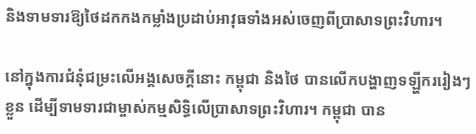និងទាមទារឱ្យថៃដកកងកម្លាំងប្រដាប់អាវុធទាំងអស់ចេញពីប្រាសាទព្រះវិហារ។

នៅក្នុងការជំនុំជម្រះលើអង្គសេចក្ដីនោះ កម្ពុជា និងថៃ បានលើកបង្ហាញទឡ្ហីកររៀងៗខ្លួន ដើម្បីទាមទារជាម្ចាស់កម្មសិទ្ធិលើប្រាសាទព្រះវិហារ។ កម្ពុជា បាន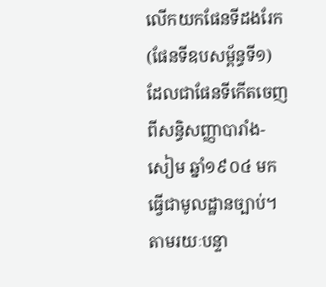លើកយកផែនទីដងរែក (ផែនទីឧបសម្ព័ន្ធទី១) ដែលជាផែនទីកើតចេញពីសន្ធិសញ្ញាបារាំង-សៀម ឆ្នាំ១៩០៤ មកធ្វើជាមូលដ្ឋានច្បាប់។ តាមរយៈបន្ទា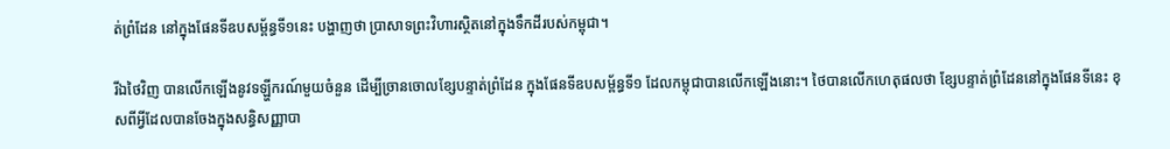ត់ព្រំដែន នៅក្នុងផែនទីឧបសម្ព័ន្ធទី១នេះ បង្ហាញថា ប្រាសាទព្រះវិហារស្ថិតនៅក្នុងទឹកដីរបស់កម្ពុជា។

រីឯថៃវិញ បានលើកឡើងនូវទឡ្ហីករណ៍មួយចំនួន ដើម្បីច្រានចោលខ្សែបន្ទាត់ព្រំដែន ក្នុងផែនទីឧបសម្ព័ន្ធទី១ ដែលកម្ពុជាបានលើកឡើងនោះ។ ថៃបានលើកហេតុផលថា ខ្សែបន្ទាត់ព្រំដែននៅក្នុងផែនទីនេះ ខុសពីអ្វីដែលបានចែងក្នុងសន្ធិសញ្ញាបា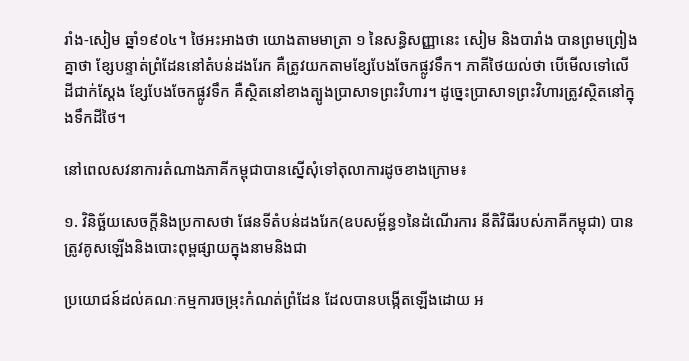រាំង-សៀម ឆ្នាំ១៩០៤។ ថៃអះអាងថា យោងតាមមាត្រា ១ នៃសន្ធិសញ្ញានេះ សៀម និងបារាំង បានព្រមព្រៀងគ្នាថា ខ្សែបន្ទាត់ព្រំដែននៅតំបន់ដងរែក គឺត្រូវយកតាមខ្សែបែងចែកផ្លូវទឹក។ ភាគីថៃយល់ថា បើមើលទៅលើដីជាក់ស្តែង ខ្សែបែងចែកផ្លូវទឹក គឺស្ថិតនៅខាងត្បូងប្រាសាទព្រះវិហារ។ ដូច្នេះប្រាសាទព្រះវិហារត្រូវស្ថិតនៅក្នុងទឹកដីថៃ។

នៅពេលសវនាការតំណាងភាគីកម្ពុជាបានស្នើសុំទៅតុលាការដូចខាងក្រោម៖

១. វិនិច្ឆ័យសេចក្តីនិងប្រកាសថា ផែនទីតំបន់ដងរែក(ឧបសម្ព័ន្ធ១នៃដំណើរការ នីតិវិធីរបស់ភាគីកម្ពុជា) បានត្រូវគូសឡើងនិងបោះពុម្ពផ្សាយក្នុងនាមនិងជា

ប្រយោជន៍ដល់គណៈកម្មការចម្រុះកំណត់ព្រំដែន ដែលបានបង្កើតឡើងដោយ អ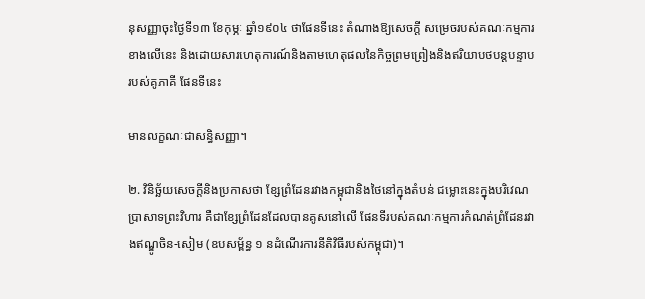នុសញ្ញាចុះថ្ងៃទី១៣ ខែកុម្ភៈ ឆ្នាំ១៩០៤ ថាផែនទីនេះ តំណាងឱ្យសេចក្តី សម្រេចរបស់គណៈកម្មការខាងលើនេះ និងដោយសារហេតុការណ៍និងតាមហេតុផលនៃកិច្ចព្រមព្រៀងនិងឥរិយាបថបន្តបន្ទាបរបស់គូភាគី ផែនទីនេះ

មានលក្ខណៈជាសន្ធិសញ្ញា។

២. វិនិច្ឆ័យសេចក្តីនិងប្រកាសថា ខ្សែព្រំដែនរវាងកម្ពុជានិងថៃនៅក្នុងតំបន់ ជម្លោះនេះក្នុងបរិវេណប្រាសាទព្រះវិហារ គឺជាខ្សែព្រំដែនដែលបានគូសនៅលើ ផែនទីរបស់គណៈកម្មការកំណត់ព្រំដែនរវាងឥណ្ឌូចិន-សៀម (ឧបសម្ព័ន្ធ ១ នដំណើរការនីតិវិធីរបស់កម្ពុជា)។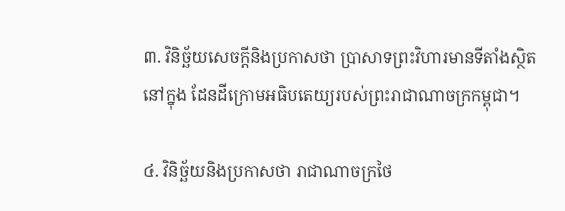៣. វិនិច្ឆ័យសេចក្តីនិងប្រកាសថា ប្រាសាទព្រះវិហារមានទីតាំងស្ថិតនៅក្នុង ដែនដីក្រោមអធិបតេយ្យរបស់ព្រះរាជាណាចក្រកម្ពុជា។

៤. វិនិច្ឆ័យនិងប្រកាសថា រាជាណាចក្រថៃ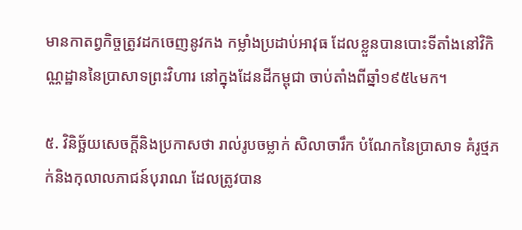មានកាតព្វកិច្ចត្រូវដកចេញនូវកង កម្លាំងប្រដាប់អាវុធ ដែលខ្លួនបានបោះទីតាំងនៅវិកិណ្ណដ្ឋាននៃប្រាសាទព្រះវិហារ នៅក្នុងដែនដីកម្ពុជា ចាប់តាំងពីឆ្នាំ១៩៥៤មក។

៥. វិនិច្ឆ័យសេចក្តីនិងប្រកាសថា រាល់រូបចម្លាក់ សិលាចារឹក បំណែកនៃប្រាសាទ គំរូថ្មភក់និងកុលាលភាជន៍បុរាណ ដែលត្រូវបាន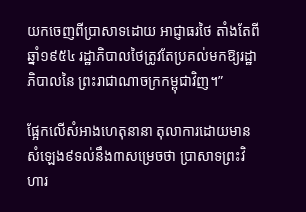យកចេញពីប្រាសាទដោយ អាជ្ញាធរថៃ តាំងតែពីឆ្នាំ១៩៥៤ រដ្ឋាភិបាលថៃត្រូវតែប្រគល់មកឱ្យរដ្ឋាភិបាលនៃ ព្រះរាជាណាចក្រកម្ពុជាវិញ។”

ផ្អែកលើសំអាងហេតុនានា តុលាការដោយមានសំឡេង៩ទល់នឹង៣សម្រេចថា ប្រាសាទព្រះវិហារ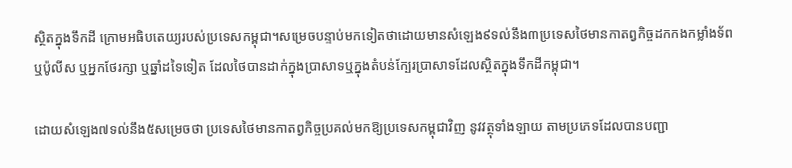ស្ថិតក្នុងទឹកដី ក្រោមអធិបតេយ្យរបស់ប្រទេសកម្ពុជា។សម្រេចបន្ទាប់មកទៀតថាដោយមានសំឡេង៩ទល់នឹង៣ប្រទេសថៃមានកាតព្វកិច្ចដកកងកម្លាំងទ័ព ឬប៉ូលីស ឬអ្នកថែរក្សា ឬឆ្នាំដទៃទៀត ដែលថៃបានដាក់ក្នុងប្រាសាទឬក្នុងតំបន់ក្បែរប្រាសាទដែលស្ថិតក្នុងទឹកដីកម្ពុជា។

ដោយសំឡេង៧ទល់នឹង៥សម្រេចថា ប្រទេសថៃមានកាតព្វកិច្ចប្រគល់មកឱ្យប្រទេសកម្ពុជាវិញ នូវវត្ថុទាំងឡាយ តាមប្រភេទដែលបានបញ្ជា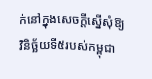ក់នៅក្នុងសេចក្ដីស្នើសុំឱ្យវិនិច្ឆ័យទី៥របស់កម្ពុជា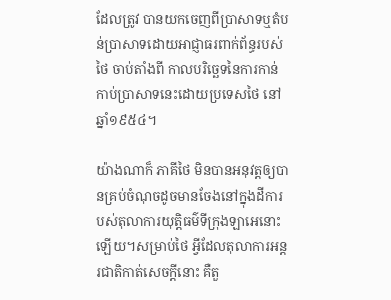ដែលត្រូវ បានយកចេញពីប្រាសាទឬតំបន់ប្រាសាទដោយអាជ្ញាធរពាក់ព័ន្ធរបស់ថៃ ចាប់តាំងពី កាលបរិច្ឆេទនៃការកាន់កាប់ប្រាសាទនេះដោយប្រទេសថៃ នៅឆ្នាំ១៩៥៤។

យ៉ាងណាក៏ ភាគីថៃ មិនបានអនុវត្តឲ្យបានគ្រប់ចំណុចដូចមានចែងនៅក្នុងដីការបស់តុលាការយុត្តិធម៌ទីក្រុងឡាអេនោះឡើយ។សម្រាប់ថៃ អ្វីដែលតុលាការអន្ដរជាតិកាត់សេចក្ដីនោះ គឺតួ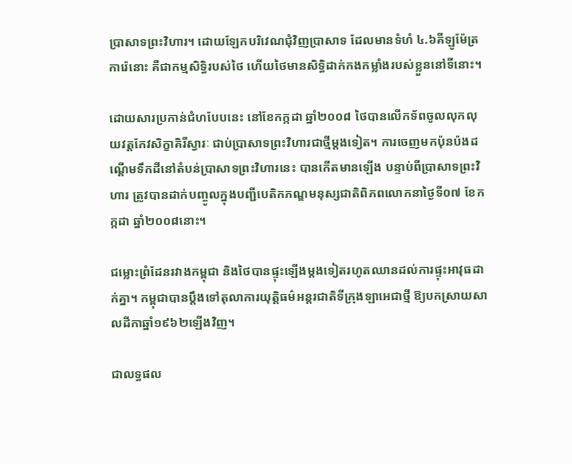ប្រាសាទព្រះវិហារ។ ដោយឡែកបរិវេណជុំវិញប្រាសាទ ដែលមានទំហំ ៤.៦គីឡូម៉ែត្រការ៉េនោះ គឺជាកម្មសិទ្ធិរបស់ថៃ ហើយថៃមានសិទ្ធិដាក់កងកម្លាំងរបស់ខ្លួននៅទីនោះ។

ដោយសារប្រកាន់ជំហបែបនេះ នៅខែកក្កដា ឆ្នាំ២០០៨ ថៃបានលើកទ័ពចូលលុកលុយវត្តកែវសិក្ខាគិរីស្វារៈ ជាប់ប្រាសាទព្រះវិហារជាថ្មីម្ដងទៀត។ ការចេញមកប៉ុនប៉ងដណ្តើមទឹកដីនៅតំបន់ប្រាសាទព្រះវិហារនេះ បានកើតមានឡើង បន្ទាប់ពីប្រាសាទព្រះវិហារ ត្រូវបានដាក់បញ្ចូលក្នុងបញ្ជីបេតិកភណ្ឌមនុស្សជាតិពិភពលោកនាថ្ងៃទី០៧ ខែកក្កដា ឆ្នាំ២០០៨នោះ។

ជម្លោះព្រំដែនរវាងកម្ពុជា និងថៃបានផ្ទុះឡើងម្ដងទៀតរហូតឈានដល់ការផ្ទុះអាវុធដាក់គ្នា។ កម្ពុជាបានប្ដឹងទៅតុលាការយុត្តិធម៌អន្ដរជាតិទីក្រុងឡាអេជាថ្មី ឱ្យបកស្រាយសាលដីកាឆ្នាំ១៩៦២ឡើងវិញ។

ជាលទ្ធផល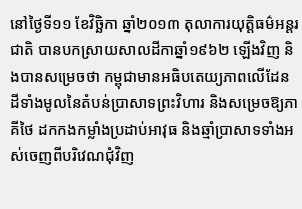នៅថ្ងៃទី១១ ខែវិច្ឆិកា ឆ្នាំ២០១៣ តុលាការយុត្តិធម៌អន្ដរជាតិ បានបកស្រាយសាលដីកាឆ្នាំ១៩៦២ ឡើងវិញ និងបានសម្រេចថា កម្ពុជាមានអធិបតេយ្យភាពលើដែនដីទាំងមូលនៃតំបន់ប្រាសាទព្រះវិហារ និងសម្រេចឱ្យភាគីថៃ ដកកងកម្លាំងប្រដាប់អាវុធ និងឆ្មាំប្រាសាទទាំងអស់ចេញពីបរិវេណជុំវិញ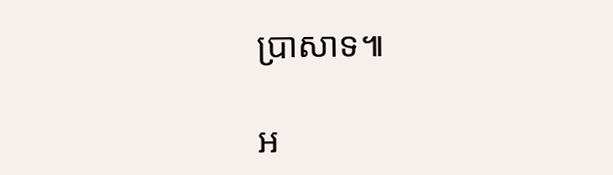ប្រាសាទ៕

អ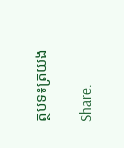ត្ថបទ៖ត្រយង

Share.